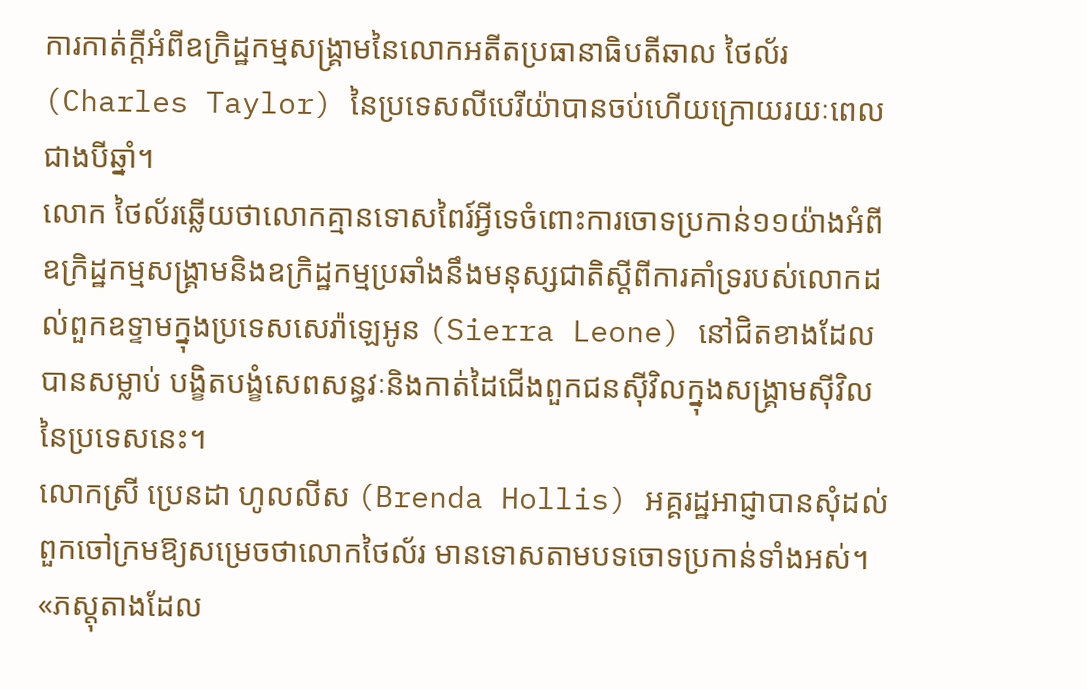ការកាត់ក្តីអំពីឧក្រិដ្ឋកម្មសង្គ្រាមនៃលោកអតីតប្រធានាធិបតីឆាល ថៃល័រ (Charles Taylor) នៃប្រទេសលីបេរីយ៉ាបានចប់ហើយក្រោយរយៈពេលជាងបីឆ្នាំ។
លោក ថៃល័រឆ្លើយថាលោកគ្មានទោសពៃរ៍អ្វីទេចំពោះការចោទប្រកាន់១១យ៉ាងអំពីឧក្រិដ្ឋកម្មសង្គ្រាមនិងឧក្រិដ្ឋកម្មប្រឆាំងនឹងមនុស្សជាតិស្តីពីការគាំទ្ររបស់លោកដល់ពួកឧទ្ទាមក្នុងប្រទេសសេរ៉ាឡេអូន (Sierra Leone) នៅជិតខាងដែលបានសម្លាប់ បង្ខិតបង្ខំសេពសន្ធវៈនិងកាត់ដៃជើងពួកជនស៊ីវិលក្នុងសង្គ្រាមស៊ីវិលនៃប្រទេសនេះ។
លោកស្រី ប្រេនដា ហូលលីស (Brenda Hollis) អគ្គរដ្ឋអាជ្ញាបានសុំដល់ពួកចៅក្រមឱ្យសម្រេចថាលោកថៃល័រ មានទោសតាមបទចោទប្រកាន់ទាំងអស់។
«ភស្តុតាងដែល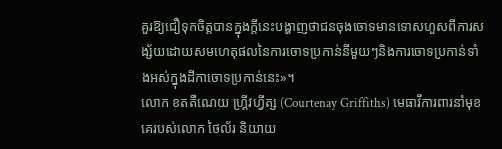គួរឱ្យជឿទុកចិត្តបានក្នុងក្តីនេះបង្ហាញថាជនចុងចោទមានទោសហួសពីការសង្ស័យដោយសមហេតុផលនៃការចោទប្រកាន់នីមួយៗនិងការចោទប្រកាន់ទាំងអស់ក្នុងដីកាចោទប្រកាន់នេះ»។
លោក ខតតឺណេយ ហ្គ្រីវហ្វីត្ស (Courtenay Griffiths) មេធាវីការពារនាំមុខគេរបស់លោក ថៃល័រ និយាយ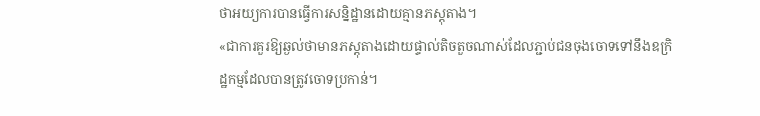ថាអយ្យការបានធ្វើការសនិ្នដ្ឋានដោយគ្មានភស្តុតាង។
«ជាការគួរឱ្យឆ្ងល់ថាមានភស្តុតាងដោយផ្ទាល់តិចតួចណាស់ដែលភ្ជាប់ជនចុងចោទទៅនឹងឧក្រិដ្ឋកម្មដែលបានត្រូវចោទប្រកាន់។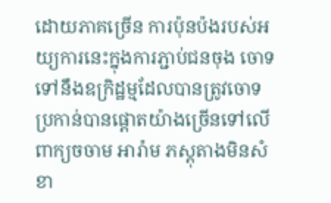ដោយភាគច្រើន ការប៉ុនប៉ងរបស់អយ្យការនេះក្នុងការភ្ជាប់ជនចុង ចោទទៅនឹងឧក្រិដ្ឋម្មដែលបានត្រូវចោទប្រកាន់បានផ្តោតយ៉ាងច្រើនទៅលើពាក្យចចាម អារ៉ាម ភស្តុតាងមិនសំខា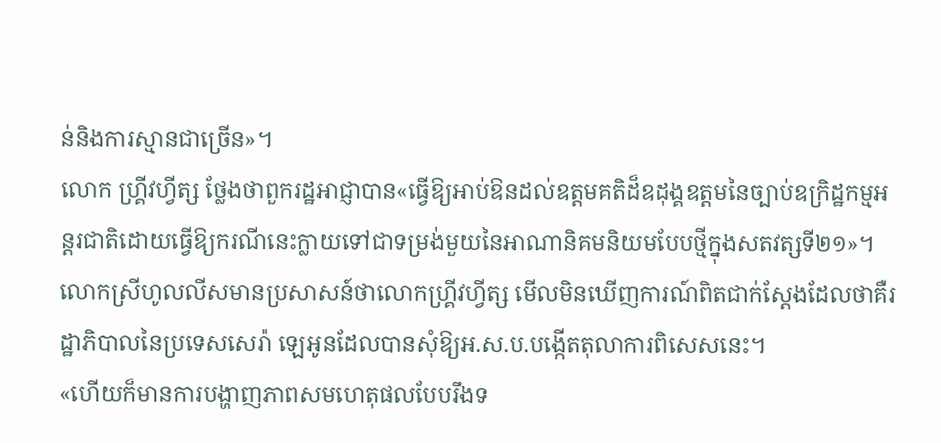ន់និងការស្មានជាច្រើន»។
លោក ហ្គ្រីវហ្វីត្ស ថ្លែងថាពួករដ្ឋអាជ្ញាបាន«ធ្វើឱ្យអាប់ឱនដល់ឧត្តមគតិដ៏ឧដុង្គឧត្តមនៃច្បាប់ឧក្រិដ្ឋកម្មអន្តរជាតិដោយធ្វើឱ្យករណីនេះក្លាយទៅជាទម្រង់មួយនៃអាណានិគមនិយមបែបថ្មីក្នុងសតវត្សទី២១»។ លោកស្រីហូលលីសមានប្រសាសន៍ថាលោកហ្គ្រីវហ្វីត្ស មើលមិនឃើញការណ៍ពិតជាក់ស្តែងដែលថាគឺរដ្ឋាភិបាលនៃប្រទេសសេរ៉ា ឡេអូនដែលបានសុំឱ្យអ.ស.ប.បង្កើតតុលាការពិសេសនេះ។
«ហើយក៏មានការបង្ហាញភាពសមហេតុផលបែបរឹងទ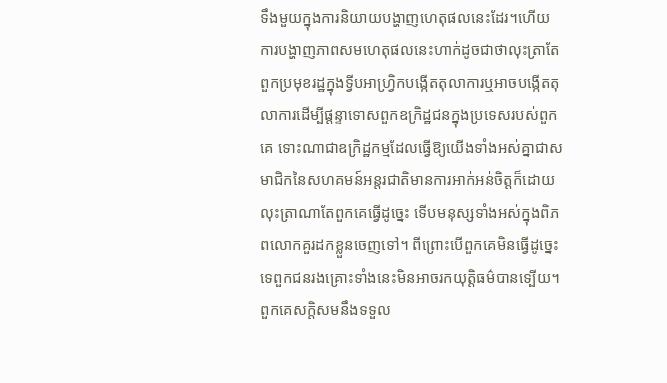ទឹងមួយក្នុងការនិយាយបង្ហាញហេតុផលនេះដែរ។ហើយការបង្ហាញភាពសមហេតុផលនេះហាក់ដូចជាថាលុះត្រាតែពួកប្រមុខរដ្ឋក្នុងទ្វីបអាហ្វ្រិកបង្កើតតុលាការឬអាចបង្កើតតុលាការដើម្បីផ្តន្ទាទោសពួកឧក្រិដ្ឋជនក្នុងប្រទេសរបស់ពួកគេ ទោះណាជាឧក្រិដ្ឋកម្មដែលធ្វើឱ្យយើងទាំងអស់គ្នាជាសមាជិកនៃសហគមន៍អន្តរជាតិមានការអាក់អន់ចិត្តក៏ដោយ លុះត្រាណាតែពួកគេធ្វើដូច្នេះ ទើបមនុស្សទាំងអស់ក្នុងពិភពលោកគួរដកខ្លួនចេញទៅ។ ពីព្រោះបើពួកគេមិនធ្វើដូច្នេះទេពួកជនរងគ្រោះទាំងនេះមិនអាចរកយុត្តិធម៌បានទ្បើយ។ ពួកគេសក្តិសមនឹងទទួល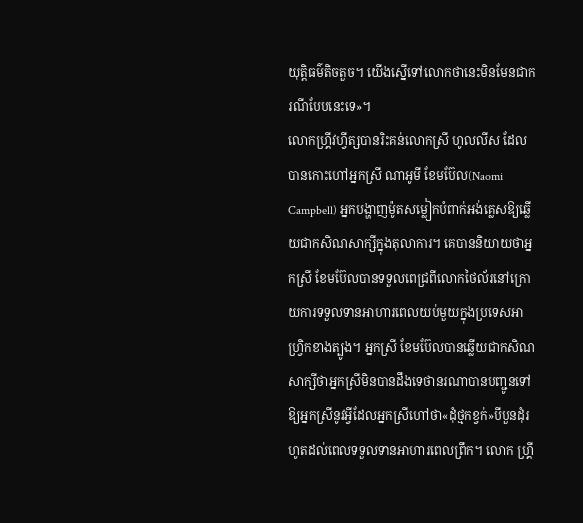យុត្តិធម៌តិចតួច។ យើងស្នើទៅលោកថានេះមិនមែនជាករណីបែបនេះទេ»។
លោកហ្គ្រីវហ្វីត្សបានរិះគន់លោកស្រី ហូលលីស ដែលបានកោះហៅអ្នកស្រី ណាអូមី ខែមប៊ែល(Naomi Campbell) អ្នកបង្ហាញម៉ូតសម្លៀកបំពាក់អង់គ្លេសឱ្យឆ្លើយជាកសិណសាក្សីក្នុងតុលាការ។ គេបាននិយាយថាអ្នកស្រី ខែមប៊ែលបានទទួលពេជ្រពីលោកថៃល័រនៅក្រោយការទទួលទានអាហារពេលយប់មួយក្នុងប្រទេសអាហ្វ្រិកខាងត្បូង។ អ្នកស្រី ខែមប៊ែលបានឆ្លើយជាកសិណសាក្សីថាអ្នកស្រីមិនបានដឹងទេថានរណាបានបញ្ជូនទៅឱ្យអ្នកស្រីនូវអ្វីដែលអ្នកស្រីហៅថា«ដុំថ្មកខ្វក់»បីបួនដុំរហូតដល់ពេលទទួលទានអាហារពេលព្រឹក។ លោក ហ្គ្រី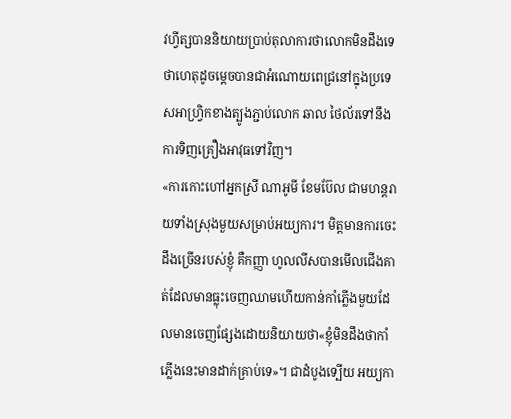វហ្វីត្សបាននិយាយប្រាប់តុលាការថាលោកមិនដឹងទេថាហេតុដូចម្តេចបានជាអំណោយពេជ្រនៅក្នុងប្រទេសអាហ្វ្រិកខាងត្បូងភ្ជាប់លោក ឆាល ថៃល័រទៅនឹងការទិញគ្រឿងអាវុធទៅវិញ។
«ការកោះហៅអ្នកស្រី ណាអូមី ខែមប៊ែល ជាមហន្តរាយទាំងស្រុងមួយសម្រាប់អយ្យការ។ មិត្តមានការចេះដឹងច្រើនរបស់ខ្ញុំ គឺកញ្ញា ហូលលីសបានមើលជើងគាត់ដែលមានធ្លុះចេញឈាមហើយកាន់កាំភ្លើងមួយដែលមានចេញផ្សែងដោយនិយាយថា«ខ្ញុំមិនដឹងថាកាំភ្លើងនេះមានដាក់គ្រាប់ទេ»។ ជាដំបូងទ្បើយ អយ្យកា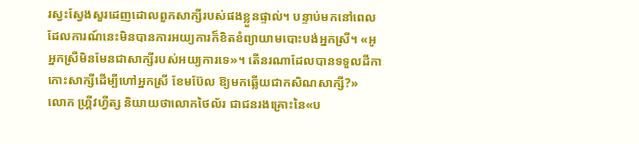រស្វះស្វែងសួរដេញដោលពួកសាក្សីរបស់ផងខ្លួនផ្ទាល់។ បន្ទាប់មកនៅពេលដែលការណ៍នេះមិនបានការអយ្យការក៏ខិតខំព្យាយាមបោះបង់អ្នកស្រី។ «អូ អ្នកស្រីមិនមែនជាសាក្សីរបស់អយ្យការទេ»។ តើនរណាដែលបានទទួលដីកាកោះសាក្សីដើម្បីហៅអ្នកស្រី ខែមប៊ែល ឱ្យមកឆ្លើយជាកសិណសាក្សី?»
លោក ហ្គ្រីវហ្វីត្ស និយាយថាលោកថៃល័រ ជាជនរងគ្រោះនៃ«ប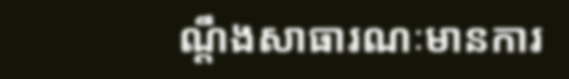ណ្តឹងសាធារណៈមានការ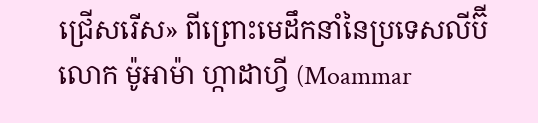ជ្រើសរើស» ពីព្រោះមេដឹកនាំនៃប្រទេសលីប៊ី លោក ម៉ូអាម៉ា ហ្កាដាហ្វី (Moammar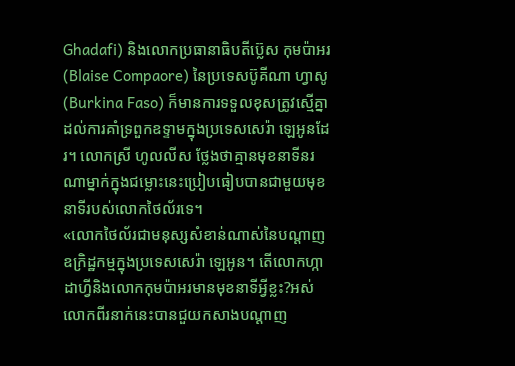Ghadafi) និងលោកប្រធានាធិបតីប៊្លេស កុមប៉ាអរ (Blaise Compaore) នៃប្រទេសប៊ូគីណា ហ្វាសូ (Burkina Faso) ក៏មានការទទួលខុសត្រូវស្មើគ្នាដល់ការគាំទ្រពួកឧទ្ទាមក្នុងប្រទេសសេរ៉ា ឡេអូនដែរ។ លោកស្រី ហូលលីស ថ្លែងថាគ្មានមុខនាទីនរណាម្នាក់ក្នុងជម្លោះនេះប្រៀបធៀបបានជាមួយមុខនាទីរបស់លោកថៃល័រទេ។
«លោកថៃល័រជាមនុស្សសំខាន់ណាស់នៃបណ្តាញឧក្រិដ្ឋកម្មក្នុងប្រទេសសេរ៉ា ឡេអូន។ តើលោកហ្កាដាហ្វីនិងលោកកុមប៉ាអរមានមុខនាទីអ្វីខ្លះ?អស់លោកពីរនាក់នេះបានជួយកសាងបណ្តាញ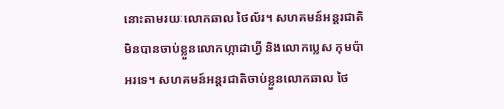នោះតាមរយៈលោកឆាល ថៃល័រ។ សហគមន៍អន្តរជាតិមិនបានចាប់ខ្លួនលោកហ្កាដាហ្វី និងលោកប្លេស កុមប៉ាអរទេ។ សហគមន៍អន្តរជាតិចាប់ខ្លួនលោកឆាល ថៃ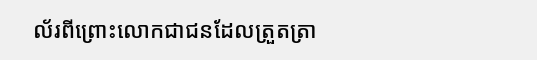ល័រពីព្រោះលោកជាជនដែលត្រួតត្រា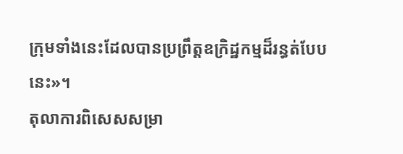ក្រុមទាំងនេះដែលបានប្រព្រឹត្តឧក្រិដ្ឋកម្មដ៏រន្ធត់បែបនេះ»។
តុលាការពិសេសសម្រា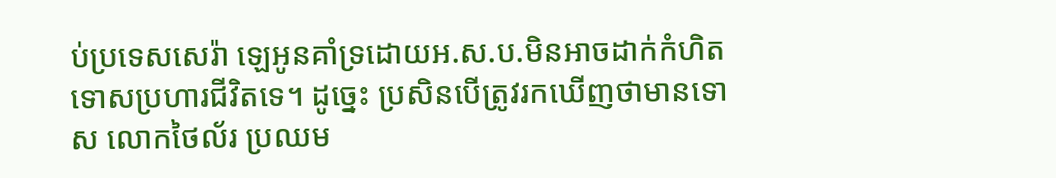ប់ប្រទេសសេរ៉ា ឡេអូនគាំទ្រដោយអ.ស.ប.មិនអាចដាក់កំហិតទោសប្រហារជីវិតទេ។ ដូច្នេះ ប្រសិនបើត្រូវរកឃើញថាមានទោស លោកថៃល័រ ប្រឈម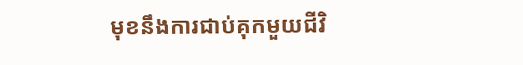មុខនឹងការជាប់គុកមួយជីវិ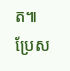ត៕
ប្រែស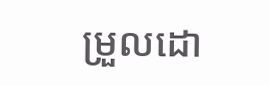ម្រួលដោ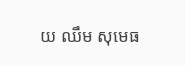យ ឈឹម សុមេធ